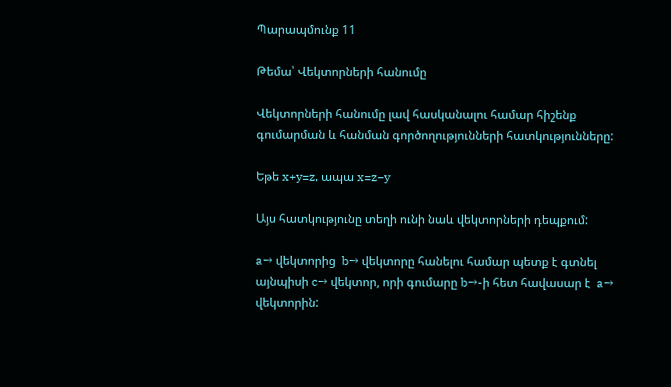Պարապմունք 11

Թեմա՝ Վեկտորների հանումը

Վեկտորների հանումը լավ հասկանալու համար հիշենք գումարման և հանման գործողությունների հատկությունները:

Եթե x+y=z, ապա x=z−y

Այս հատկությունը տեղի ունի նաև վեկտորների դեպքում:

a→ վեկտորից  b→ վեկտորը հանելու համար պետք է գտնել այնպիսի c→ վեկտոր, որի գումարը b→-ի հետ հավասար է  a→ վեկտորին: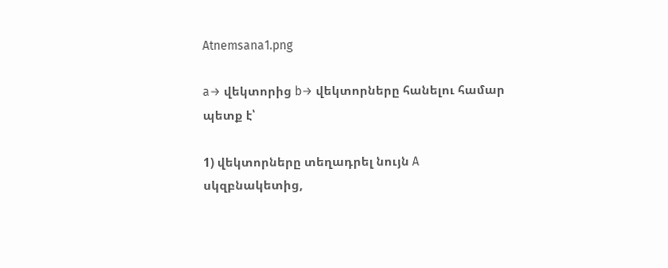Atnemsana1.png

a→ վեկտորից b→ վեկտորները հանելու համար պետք է՝

1) վեկտորները տեղադրել նույն A սկզբնակետից,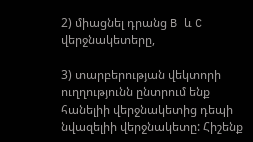2) միացնել դրանց B և C վերջնակետերը,

3) տարբերության վեկտորի ուղղությունն ընտրում ենք հանելիի վերջնակետից դեպի նվազելիի վերջնակետը: Հիշենք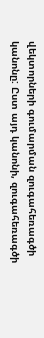վեկտորների գումարման զուգահեռագծի կանոնը: Ըստ այդ կանոնի, զուգահեռագծի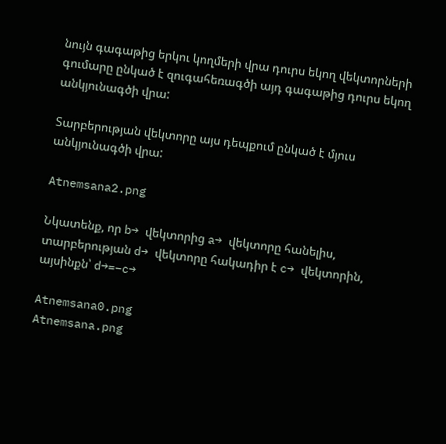նույն գագաթից երկու կողմերի վրա դուրս եկող վեկտորների գումարը ընկած է զուգահեռագծի այդ գագաթից դուրս եկող անկյունագծի վրա:

Տարբերության վեկտորը այս դեպքում ընկած է մյուս անկյունագծի վրա:

Atnemsana2.png

Նկատենք, որ b→ վեկտորից a→ վեկտորը հանելիս, տարբերության d→ վեկտորը հակադիր է c→ վեկտորին, այսինքն՝ d→=−c→

Atnemsana0.png
Atnemsana.png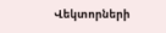Վեկտորների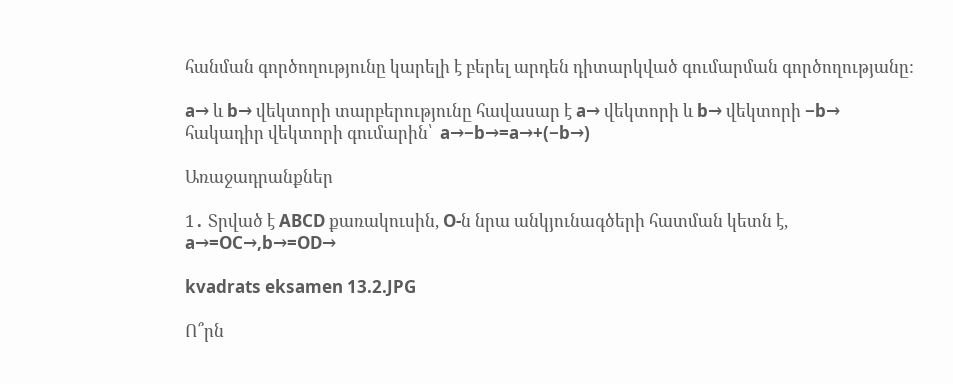հանման գործողությունը կարելի է բերել արդեն դիտարկված գումարման գործողությանը:

a→ և b→ վեկտորի տարբերությունը հավասար է a→ վեկտորի և b→ վեկտորի −b→ հակադիր վեկտորի գումարին՝  a→−b→=a→+(−b→)

Առաջադրանքներ

1․ Տրված է ABCD քառակուսին, O-ն նրա անկյունագծերի հատման կետն է, a→=OC→,b→=OD→

kvadrats eksamen 13.2.JPG

Ո՞րն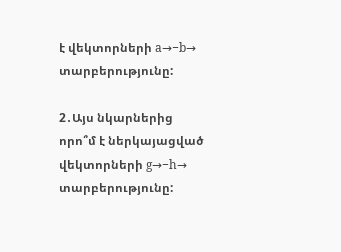է վեկտորների a→−b→ տարբերությունը:

2․Այս նկարներից որո՞մ է ներկայացված վեկտորների g→−h→ տարբերությունը: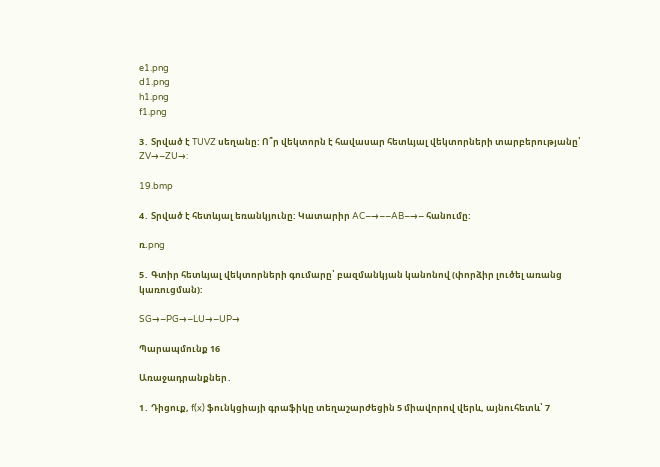e1.png
d1.png
h1.png
f1.png

3․ Տրված է TUVZ սեղանը: Ո՞ր վեկտորն է հավասար հետևյալ վեկտորների տարբերությանը՝ ZV→−ZU→:

19.bmp

4․ Տրված է հետևյալ եռանկյունը: Կատարիր AC−→−−AB−→− հանումը:

ռ.png

5․ Գտիր հետևյալ վեկտորների գումարը՝ բազմանկյան կանոնով (փորձիր լուծել առանց կառուցման):

SG→−PG→−LU→−UP→

Պարապմունք 16

Առաջադրանքներ․

1․ Դիցուք, f(x) ֆունկցիայի գրաֆիկը տեղաշարժեցին 5 միավորով վերև, այնուհետև՝ 7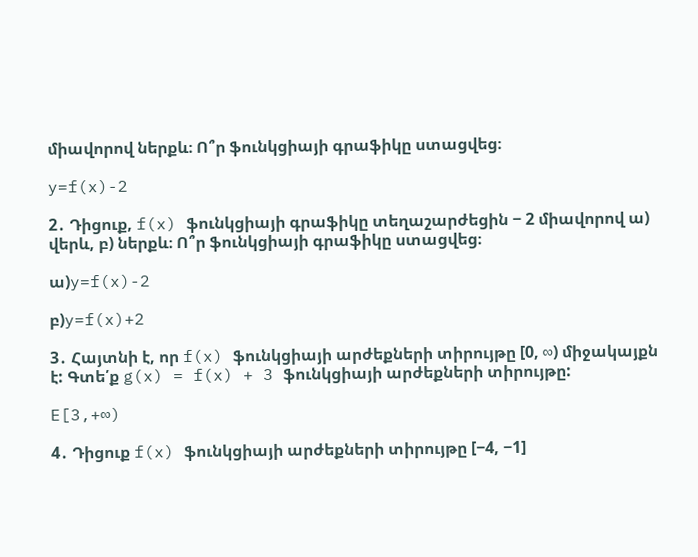միավորով ներքև։ Ո՞ր ֆունկցիայի գրաֆիկը ստացվեց։

y=f(x)-2

2․ Դիցուք, f(x) ֆունկցիայի գրաֆիկը տեղաշարժեցին − 2 միավորով ա) վերև, բ) ներքև։ Ո՞ր ֆունկցիայի գրաֆիկը ստացվեց։

ա)y=f(x)-2

բ)y=f(x)+2

3․ Հայտնի է, որ f(x) ֆունկցիայի արժեքների տիրույթը [0, ∞) միջակայքն է: Գտե՛ք g(x) = f(x) + 3 ֆունկցիայի արժեքների տիրույթը:

E[3,+∞)

4․ Դիցուք f(x) ֆունկցիայի արժեքների տիրույթը [−4, −1]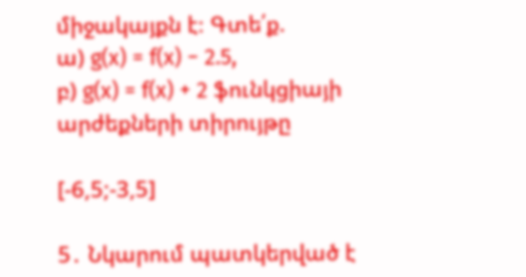միջակայքն է։ Գտե՛ք.
ա) g(x) = f(x) − 2.5,
բ) g(x) = f(x) + 2 ֆունկցիայի արժեքների տիրույթը

[-6,5;-3,5]

5․ Նկարում պատկերված է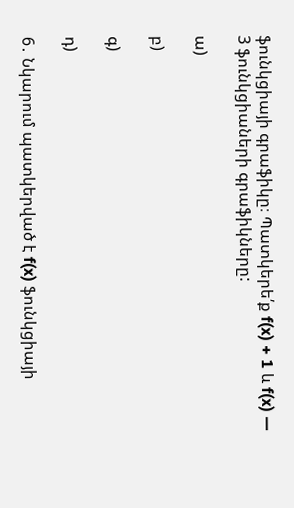ֆունկցիայի գրաֆիկը։ Պատկերե՛ք f(x) + 1 և f(x) — 3 ֆունկցիաների գրաֆիկները:

ա)

բ)

գ)

դ)

6․ Նկարում պատկերված է f(x) ֆունկցիայի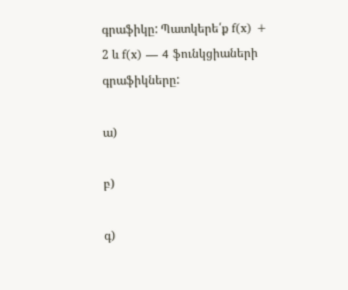գրաֆիկը: Պատկերե՛ք f(x) + 2 և f(x) — 4 ֆունկցիաների գրաֆիկները:

ա)

բ)

գ)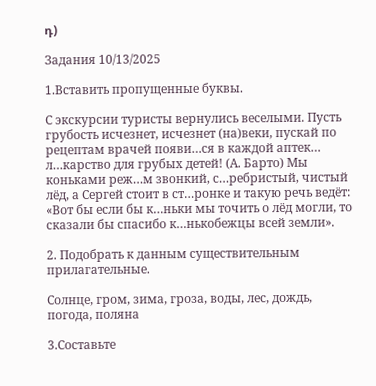դ)

Задания 10/13/2025

1.Вставить пропущенные буквы.

С экскурсии туристы вернулись веселыми. Пусть грубость исчезнет, исчезнет (на)веки, пускай по рецептам врачей появи…ся в каждой аптек… л…карство для грубых детей! (А. Барто) Мы коньками реж…м звонкий, с…ребристый, чистый лёд, а Сергей стоит в ст…ронке и такую речь ведёт: «Вот бы если бы к…ньки мы точить о лёд могли, то сказали бы спасибо к…нькобежцы всей земли».

2. Подобрать к данным существительным прилагательные.

Солнце, гром, зима, гроза, воды, лес, дождь, погода, поляна

3.Составьте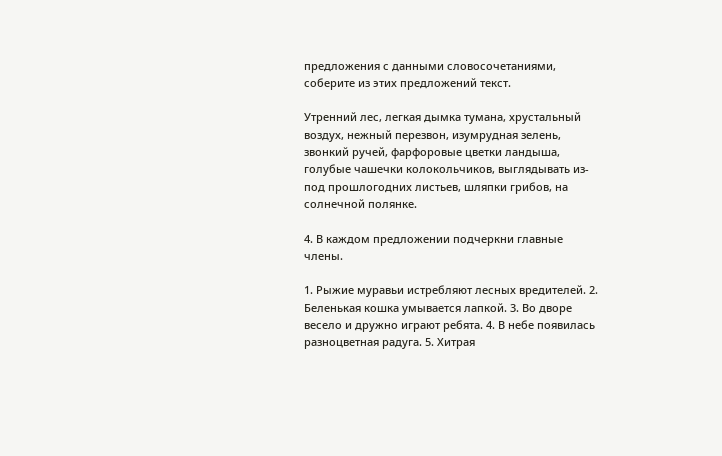предложения с данными словосочетаниями, соберите из этих предложений текст.

Утренний лес, легкая дымка тумана, хрустальный воздух, нежный перезвон, изумрудная зелень, звонкий ручей, фарфоровые цветки ландыша, голубые чашечки колокольчиков, выглядывать из-под прошлогодних листьев, шляпки грибов, на солнечной полянке.

4. В каждом предложении подчеркни главные члены.

1. Рыжие муравьи истребляют лесных вредителей. 2. Беленькая кошка умывается лапкой. 3. Во дворе весело и дружно играют ребята. 4. В небе появилась разноцветная радуга. 5. Хитрая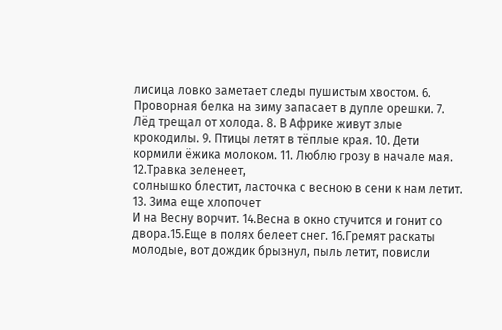лисица ловко заметает следы пушистым хвостом. 6. Проворная белка на зиму запасает в дупле орешки. 7. Лёд трещал от холода. 8. В Африке живут злые крокодилы. 9. Птицы летят в тёплые края. 10. Дети кормили ёжика молоком. 11. Люблю грозу в начале мая. 12.Травка зеленеет,
солнышко блестит, ласточка с весною в сени к нам летит. 13. Зима еще хлопочет
И на Весну ворчит. 14.Весна в окно стучится и гонит со двора.15.Еще в полях белеет снег. 16.Гремят раскаты молодые, вот дождик брызнул, пыль летит, повисли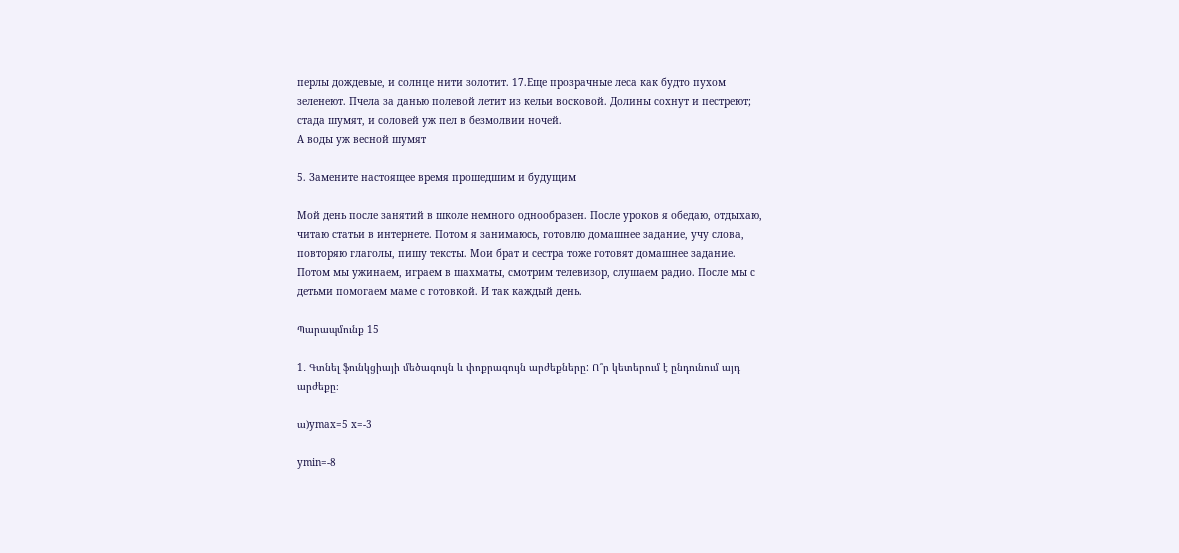перлы дождевые, и солнце нити золотит. 17.Еще прозрачные леса как будто пухом зеленеют. Пчела за данью полевой летит из кельи восковой. Долины сохнут и пестреют; стада шумят, и соловей уж пел в безмолвии ночей.
А воды уж весной шумят

5. Замените настоящее время прошедшим и будущим

Мой день после занятий в школе немного однообразен. После уроков я обедаю, отдыхаю, читаю статьи в интернете. Потом я занимаюсь, готовлю домашнее задание, учу слова, повторяю глаголы, пишу тексты. Мои брат и сестра тоже готовят домашнее задание. Потом мы ужинаем, играем в шахматы, смотрим телевизор, слушаем радио. После мы с детьми помогаем маме с готовкой. И так каждый день.

Պարապմունք 15

1․ Գտնել ֆունկցիայի մեծագույն և փոքրագույն արժեքները: Ո՞ր կետերում է ընդունում այդ արժեքը։

ա)ymax=5 x=-3

ymin=-8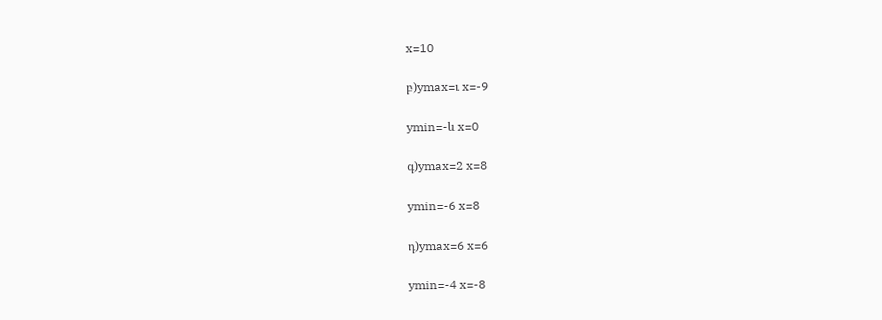x=10

բ)ymax=ւ x=-9

ymin=-և x=0

գ)ymax=2 x=8

ymin=-6 x=8

դ)ymax=6 x=6

ymin=-4 x=-8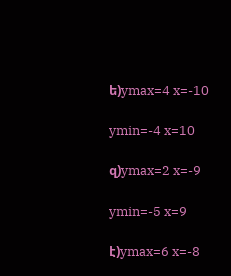ե)ymax=4 x=-10

ymin=-4 x=10

զ)ymax=2 x=-9

ymin=-5 x=9

է)ymax=6 x=-8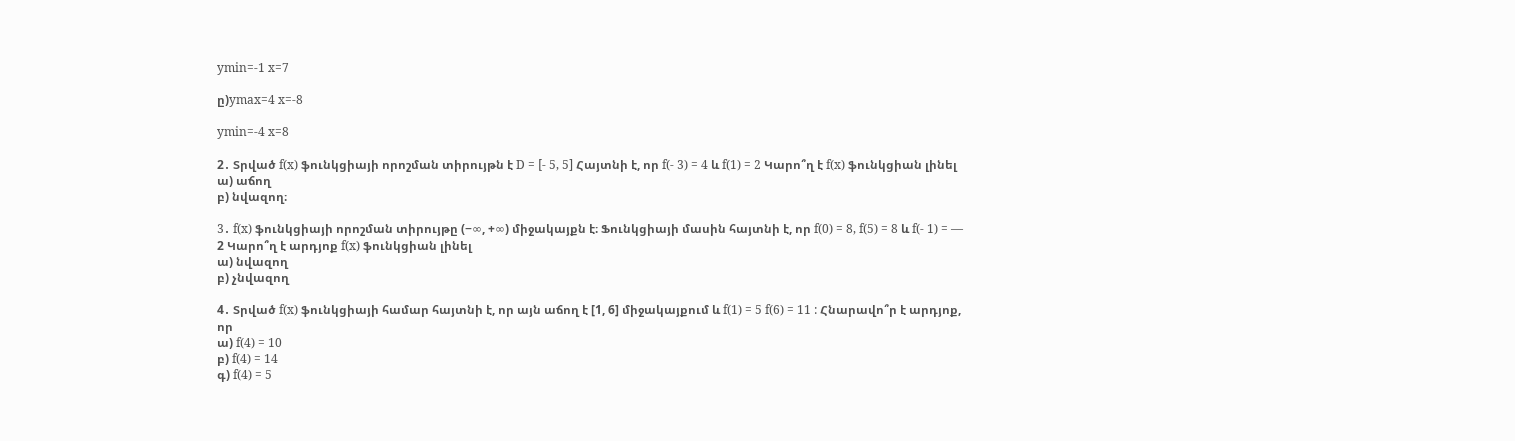ymin=-1 x=7

ը)ymax=4 x=-8

ymin=-4 x=8

2․ Տրված f(x) ֆունկցիայի որոշման տիրույթն է D = [- 5, 5] Հայտնի է, որ f(- 3) = 4 և f(1) = 2 Կարո՞ղ է f(x) ֆունկցիան լինել
ա) աճող
բ) նվազող։

3․ f(x) ֆունկցիայի որոշման տիրույթը (−∞, +∞) միջակայքն է։ Ֆունկցիայի մասին հայտնի է, որ f(0) = 8, f(5) = 8 և f(- 1) = — 2 Կարո՞ղ է արդյոք f(x) ֆունկցիան լինել
ա) նվազող
բ) չնվազող

4․ Տրված f(x) ֆունկցիայի համար հայտնի է, որ այն աճող է [1, 6] միջակայքում և f(1) = 5 f(6) = 11 : Հնարավո՞ր է արդյոք, որ
ա) f(4) = 10
բ) f(4) = 14
գ) f(4) = 5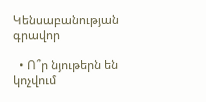Կենսաբանության գրավոր

  • Ո՞ր նյութերն են կոչվում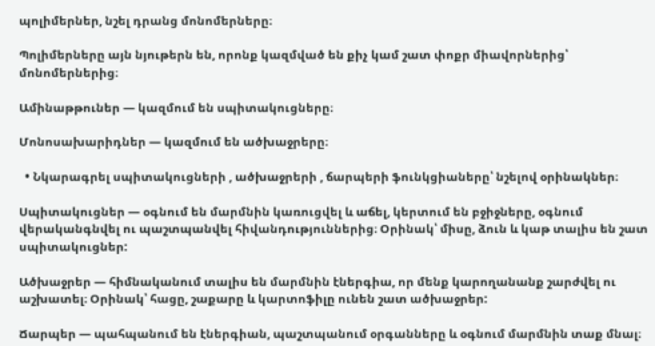պոլիմերներ, նշել դրանց մոնոմերները։

Պոլիմերները այն նյութերն են, որոնք կազմված են քիչ կամ շատ փոքր միավորներից՝ մոնոմերներից։

Ամինաթթուներ — կազմում են սպիտակուցները։

Մոնոսախարիդներ — կազմում են ածխաջրերը։

  • Նկարագրել սպիտակուցների , ածխաջրերի , ճարպերի ֆունկցիաները՝ նշելով օրինակներ։

Սպիտակուցներ — օգնում են մարմնին կառուցվել և աճել, կերտում են բջիջները, օգնում վերականգնվել ու պաշտպանվել հիվանդություններից։ Օրինակ՝ միսը, ձուն և կաթ տալիս են շատ սպիտակուցներ:

Ածխաջրեր — հիմնականում տալիս են մարմնին էներգիա, որ մենք կարողանանք շարժվել ու աշխատել։ Օրինակ՝ հացը, շաքարը և կարտոֆիլը ունեն շատ ածխաջրեր:

Ճարպեր — պահպանում են էներգիան, պաշտպանում օրգանները և օգնում մարմնին տաք մնալ։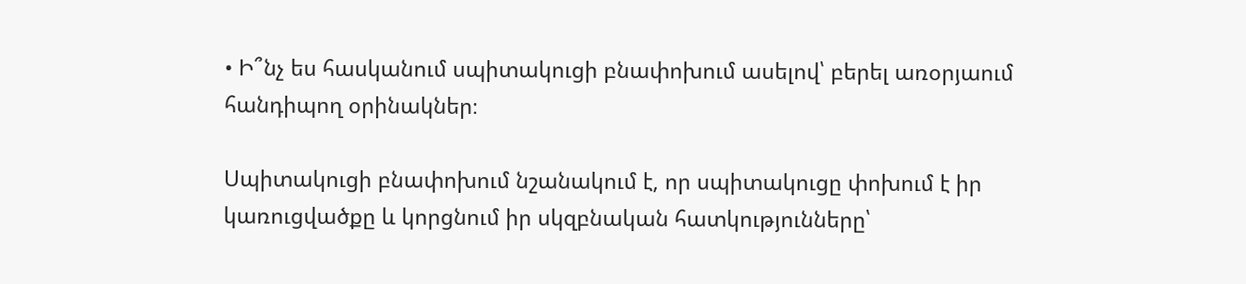• Ի՞նչ ես հասկանում սպիտակուցի բնափոխում ասելով՝ բերել առօրյաում հանդիպող օրինակներ։

Սպիտակուցի բնափոխում նշանակում է, որ սպիտակուցը փոխում է իր կառուցվածքը և կորցնում իր սկզբնական հատկությունները՝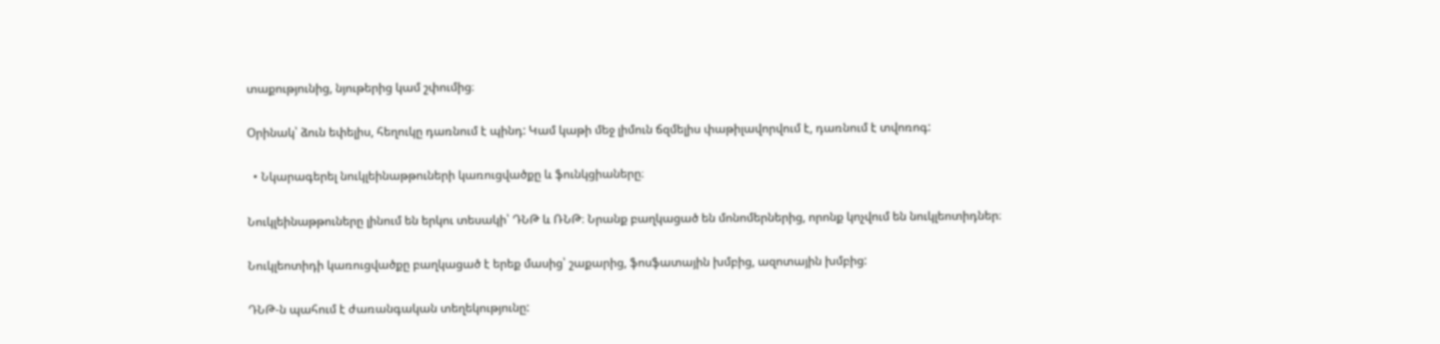տաքությունից, նյութերից կամ շփումից։

Օրինակ՝ ձուն եփելիս, հեղուկը դառնում է պինդ: Կամ կաթի մեջ լիմուն ճզմելիս փաթիլավորվում է, դառնում է տվոռոգ:

  • Նկարագերել նուկլեինաթթուների կառուցվածքը և ֆունկցիաները։

Նուկլեինաթթուները լինում են երկու տեսակի՝ ԴՆԹ և ՌՆԹ։ Նրանք բաղկացած են մոնոմերներից, որոնք կոչվում են նուկլեոտիդներ։

Նուկլեոտիդի կառուցվածքը բաղկացած է երեք մասից՝ շաքարից, ֆոսֆատային խմբից, ազոտային խմբից:

ԴՆԹ-ն պահում է ժառանգական տեղեկությունը: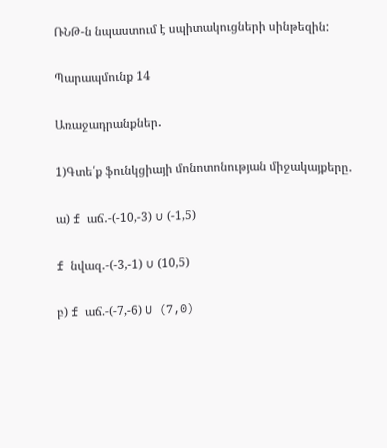ՌՆԹ-ն նպաստում է սպիտակուցների սինթեզին:

Պարապմունք 14

Առաջադրանքներ․

1)Գտե՛ք ֆունկցիայի մոնոտոնության միջակայքերը․

ա) f աճ․-(-10,-3) ∪ (-1,5)

f նվազ․-(-3,-1) ∪ (10,5)

բ) f աճ.-(-7,-6) U (7,0)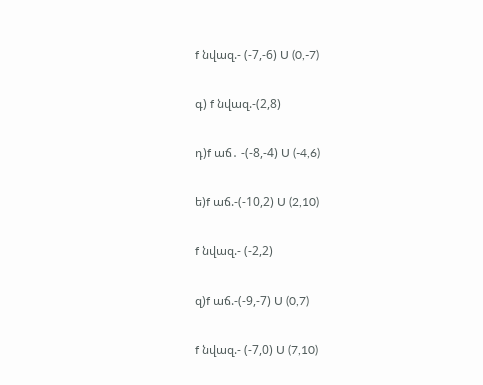f նվազ.- (-7,-6) U (0,-7)

գ) f նվազ.-(2,8)

դ)f աճ․ -(-8,-4) U (-4,6)

ե)f աճ.-(-10,2) U (2,10)

f նվազ.- (-2,2)

զ)f աճ.-(-9,-7) U (0,7)

f նվազ.- (-7,0) U (7,10)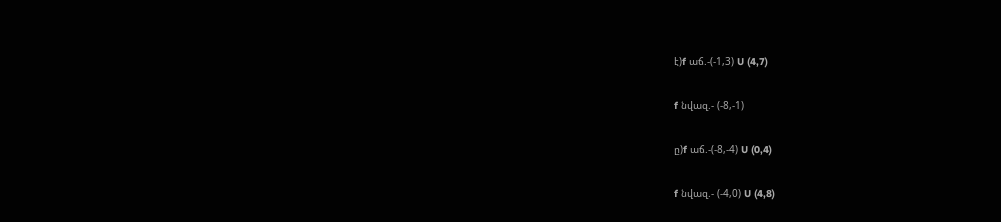է)f աճ.-(-1,3) U (4,7)

f նվազ.- (-8,-1)

ը)f աճ.-(-8,-4) U (0,4)

f նվազ.- (-4,0) U (4,8)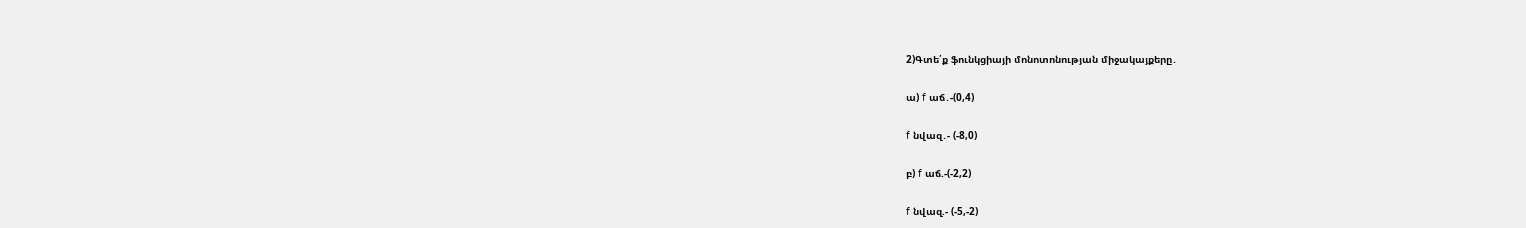2)Գտե՛ք ֆունկցիայի մոնոտոնության միջակայքերը․

ա) f աճ․-(0,4)

f նվազ․- (-8,0)

բ) f աճ.-(-2,2)

f նվազ.- (-5,-2)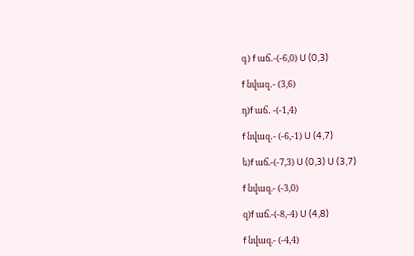գ) f աճ․-(-6,0) U (0,3)

f նվազ․- (3,6)

դ)f աճ․ -(-1,4)

f նվազ․- (-6,-1) U (4,7)

ե)f աճ.-(-7,3) U (0,3) U (3,7)

f նվազ.- (-3,0)

զ)f աճ.-(-8,-4) U (4,8)

f նվազ.- (-4,4)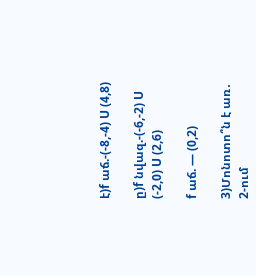է)f աճ.-(-8,-4) U (4,8)

ը)f նվազ.-(-6,-2) U (-2,0) U (2,6)

f աճ. — (0,2)

3)Մոնոտո՞ն է առ․ 2-ում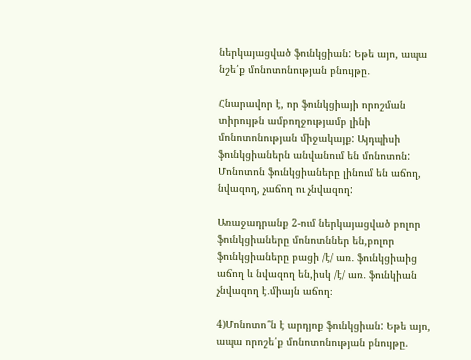ներկայացված ֆունկցիան: Եթե այո, ապա նշե՛ք մոնոտոնության բնույթը․

Հնարավոր է, որ ֆունկցիայի որոշման տիրույթն ամբողջությամբ լինի մոնոտոնության միջակայք: Այդպիսի ֆունկցիաներն անվանում են մոնոտոն: Մոնոտոն ֆունկցիաները լինում են աճող, նվազող, չաճող ու չնվազող:

Առաջադրանք 2-ում ներկայացված բոլոր ֆունկցիաները մոնոտններ են,բոլոր ֆունկցիաները բացի /է/ առ․ ֆունկցիաից աճող և նվազող են,իսկ /է/ առ․ ֆունկիան չնվազող է․միայն աճող։

4)Մոնոտո՞ն է արդյոք ֆունկցիան: Եթե այո, ապա որոշե՛ք մոնոտոնության բնույթը.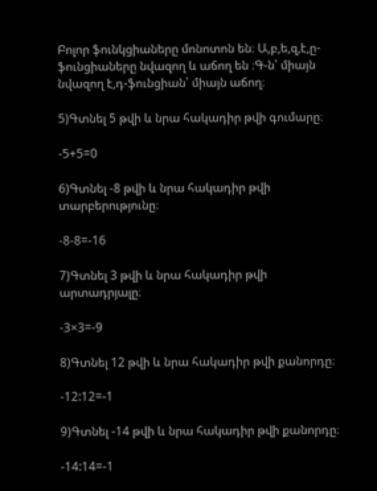Բոլոր ֆունկցիաները մոնոտոն են։ Ա,բ,ե,զ,է,ը-ֆունցիաները նվազող և աճող են ։Գ-ն՝ միայն նվազող է,դ-ֆունցիան՝ միայն աճող։

5)Գտնել 5 թվի և նրա հակադիր թվի գումարը։

-5+5=0

6)Գտնել -8 թվի և նրա հակադիր թվի տարբերությունը։

-8-8=-16

7)Գտնել 3 թվի և նրա հակադիր թվի արտադրյալը։

-3×3=-9

8)Գտնել 12 թվի և նրա հակադիր թվի քանորդը։

-12:12=-1

9)Գտնել -14 թվի և նրա հակադիր թվի քանորդը։

-14:14=-1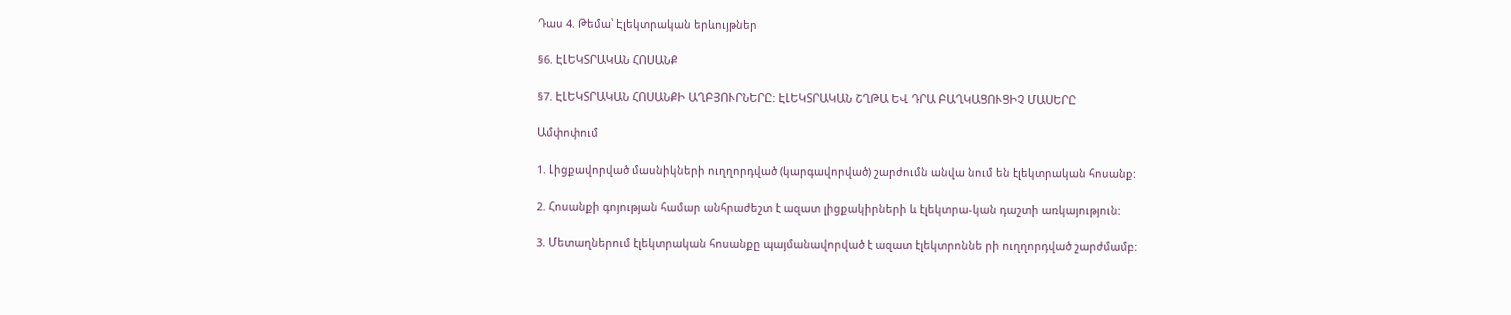Դաս 4. Թեմա՝ Էլեկտրական երևույթներ

§6. ԷԼԵԿՏՐԱԿԱՆ ՀՈՍԱՆՔ

§7. ԷԼԵԿՏՐԱԿԱՆ ՀՈՍԱՆՔԻ ԱՂԲՅՈՒՐՆԵՐԸ: ԷԼԵԿՏՐԱԿԱՆ ՇՂԹԱ ԵՎ ԴՐԱ ԲԱՂԿԱՑՈՒՑԻՉ ՄԱՍԵՐԸ

Ամփոփում

1. Լիցքավորված մասնիկների ուղղորդված (կարգավորված) շարժումն անվա նում են էլեկտրական հոսանք:

2. Հոսանքի գոյության համար անհրաժեշտ է ազատ լիցքակիրների և էլեկտրա-կան դաշտի առկայություն:

3. Մետաղներում էլեկտրական հոսանքը պայմանավորված է ազատ էլեկտրոննե րի ուղղորդված շարժմամբ: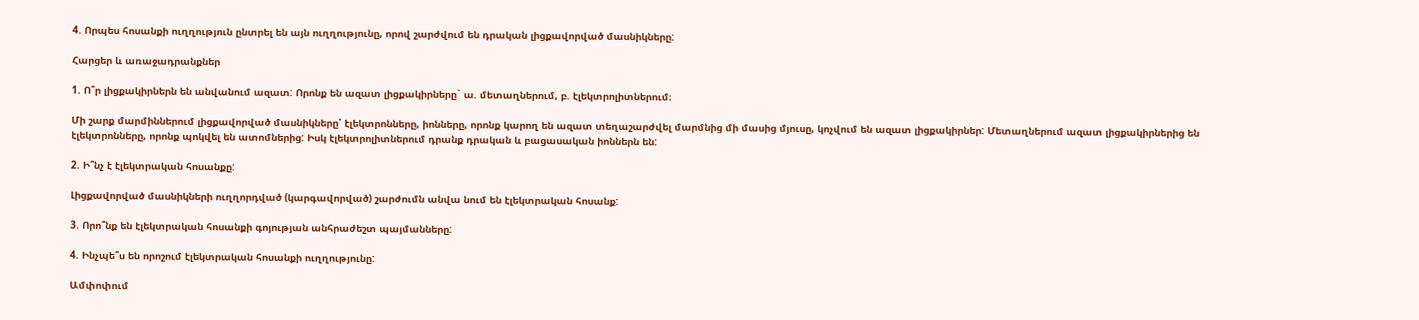4. Որպես հոսանքի ուղղություն ընտրել են այն ուղղությունը, որով շարժվում են դրական լիցքավորված մասնիկները:

Հարցեր և առաջադրանքներ

1. Ո՞ր լիցքակիրներն են անվանում ազատ: Որոնք են ազատ լիցքակիրները` ա. մետաղներում, բ. էլեկտրոլիտներում։

Մի շարք մարմիններում լիցքավորված մասնիկները՝ էլեկտրոնները, իոնները, որոնք կարող են ազատ տեղաշարժվել մարմնից մի մասից մյուսը, կոչվում են ազատ լիցքակիրներ: Մետաղներում ազատ լիցքակիրներից են էլեկտրոնները, որոնք պոկվել են ատոմներից: Իսկ էլեկտրոլիտներում դրանք դրական և բացասական իոններն են:

2. Ի՞նչ է էլեկտրական հոսանքը:

Լիցքավորված մասնիկների ուղղորդված (կարգավորված) շարժումն անվա նում են էլեկտրական հոսանք:

3. Որո՞նք են էլեկտրական հոսանքի գոյության անհրաժեշտ պայմանները:

4. Ինչպե՞ս են որոշում էլեկտրական հոսանքի ուղղությունը:

Ամփոփում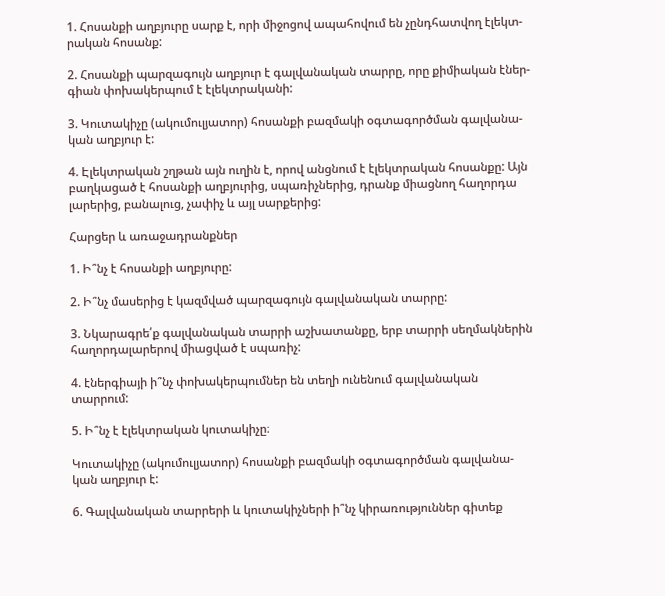1. Հոսանքի աղբյուրը սարք է, որի միջոցով ապահովում են չընդհատվող էլեկտ-րական հոսանք:

2. Հոսանքի պարզագույն աղբյուր է գալվանական տարրը, որը քիմիական էներ-գիան փոխակերպում է էլեկտրականի:

3. Կուտակիչը (ակումուլյատոր) հոսանքի բազմակի օգտագործման գալվանա-կան աղբյուր է:

4. Էլեկտրական շղթան այն ուղին է, որով անցնում է էլեկտրական հոսանքը: Այն բաղկացած է հոսանքի աղբյուրից, սպառիչներից, դրանք միացնող հաղորդա լարերից, բանալուց, չափիչ և այլ սարքերից:

Հարցեր և առաջադրանքներ

1. Ի՞նչ է հոսանքի աղբյուրը:

2. Ի՞նչ մասերից է կազմված պարզագույն գալվանական տարրը:

3. Նկարագրե՛ք գալվանական տարրի աշխատանքը, երբ տարրի սեղմակներին հաղորդալարերով միացված է սպառիչ:

4. էներգիայի ի՞նչ փոխակերպումներ են տեղի ունենում գալվանական տարրում:

5. Ի՞նչ է էլեկտրական կուտակիչը։

Կուտակիչը (ակումուլյատոր) հոսանքի բազմակի օգտագործման գալվանա-կան աղբյուր է:

6. Գալվանական տարրերի և կուտակիչների ի՞նչ կիրառություններ գիտեք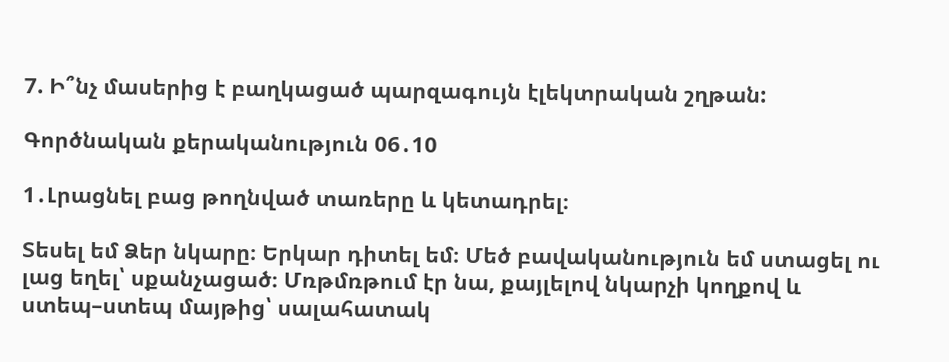7. Ի՞նչ մասերից է բաղկացած պարզագույն էլեկտրական շղթան:

Գործնական քերականություն 06․10

1․Լրացնել բաց թողնված տառերը և կետադրել։

Տեսել եմ Ձեր նկարը։ Երկար դիտել եմ։ Մեծ բավականություն եմ ստացել ու լաց եղել՝ սքանչացած։ Մռթմռթում էր նա, քայլելով նկարչի կողքով և ստեպ–ստեպ մայթից՝ սալահատակ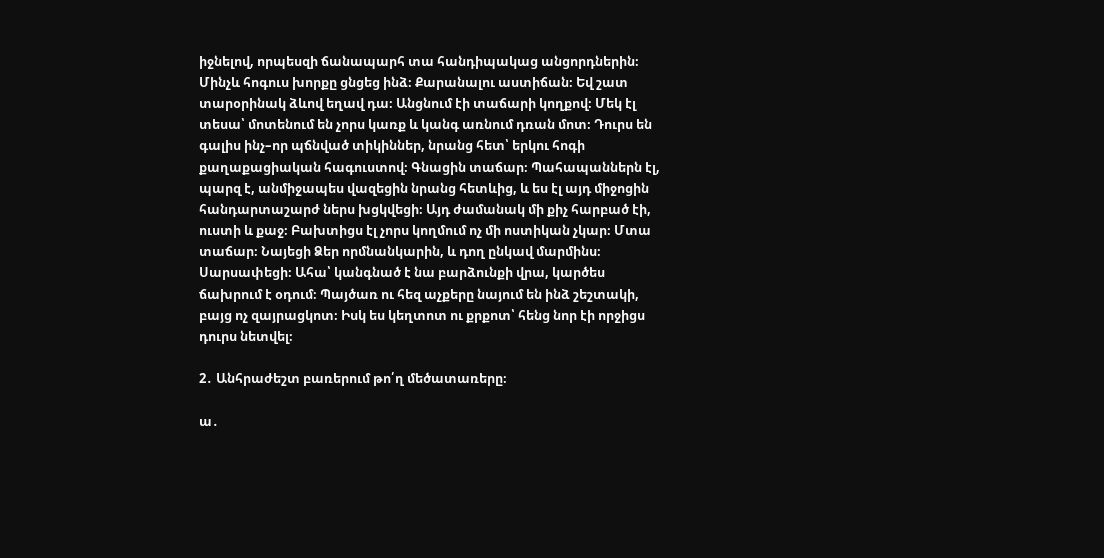իջնելով, որպեսզի ճանապարհ տա հանդիպակաց անցորդներին։ Մինչև հոգուս խորքը ցնցեց ինձ։ Քարանալու աստիճան։ Եվ շատ տարօրինակ ձևով եղավ դա։ Անցնում էի տաճարի կողքով։ Մեկ էլ տեսա՝ մոտենում են չորս կառք և կանգ առնում դռան մոտ։ Դուրս են գալիս ինչ–որ պճնված տիկիններ, նրանց հետ՝ երկու հոգի քաղաքացիական հագուստով։ Գնացին տաճար։ Պահապաններն էլ, պարզ է, անմիջապես վազեցին նրանց հետևից, և ես էլ այդ միջոցին հանդարտաշարժ ներս խցկվեցի։ Այդ ժամանակ մի քիչ հարբած էի, ուստի և քաջ։ Բախտիցս էլ չորս կողմում ոչ մի ոստիկան չկար։ Մտա տաճար։ Նայեցի Ձեր որմնանկարին, և դող ընկավ մարմինս։ Սարսափեցի։ Ահա՝ կանգնած է նա բարձունքի վրա, կարծես ճախրում է օդում։ Պայծառ ու հեզ աչքերը նայում են ինձ շեշտակի, բայց ոչ զայրացկոտ։ Իսկ ես կեղտոտ ու քրքոտ՝ հենց նոր էի որջիցս դուրս նետվել։

2․ Անհրաժեշտ բառերում թո՛ղ մեծատառերը։

ա․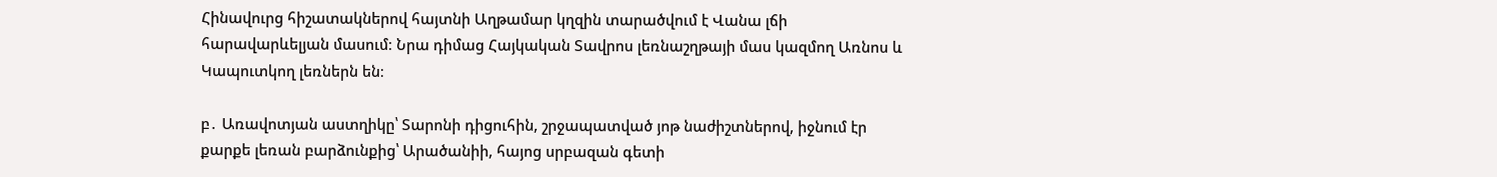Հինավուրց հիշատակներով հայտնի Աղթամար կղզին տարածվում է Վանա լճի հարավարևելյան մասում։ Նրա դիմաց Հայկական Տավրոս լեռնաշղթայի մաս կազմող Առնոս և Կապուտկող լեռներն են։

բ․ Առավոտյան աստղիկը՝ Տարոնի դիցուհին, շրջապատված յոթ նաժիշտներով, իջնում էր քարքե լեռան բարձունքից՝ Արածանիի, հայոց սրբազան գետի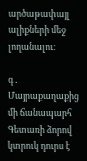արծաթափայլ ալիքների մեջ լողանալու։

գ․ Մայրաքաղաքից մի ճանապարհ Գետառի ձորով կտրուկ դուրս է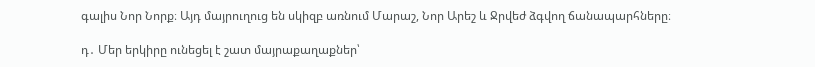գալիս Նոր Նորք։ Այդ մայրուղուց են սկիզբ առնում Մարաշ, Նոր Արեշ և Ջրվեժ ձգվող ճանապարհները։

դ․ Մեր երկիրը ունեցել է շատ մայրաքաղաքներ՝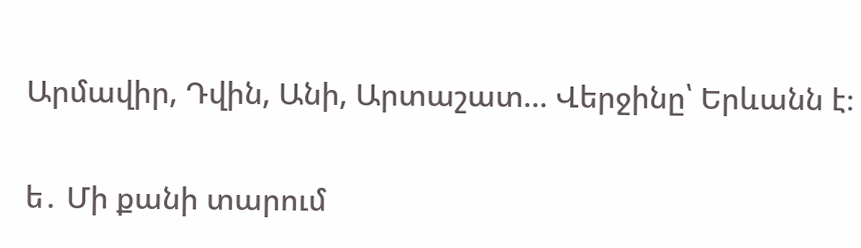Արմավիր, Դվին, Անի, Արտաշատ… Վերջինը՝ Երևանն է։

ե․ Մի քանի տարում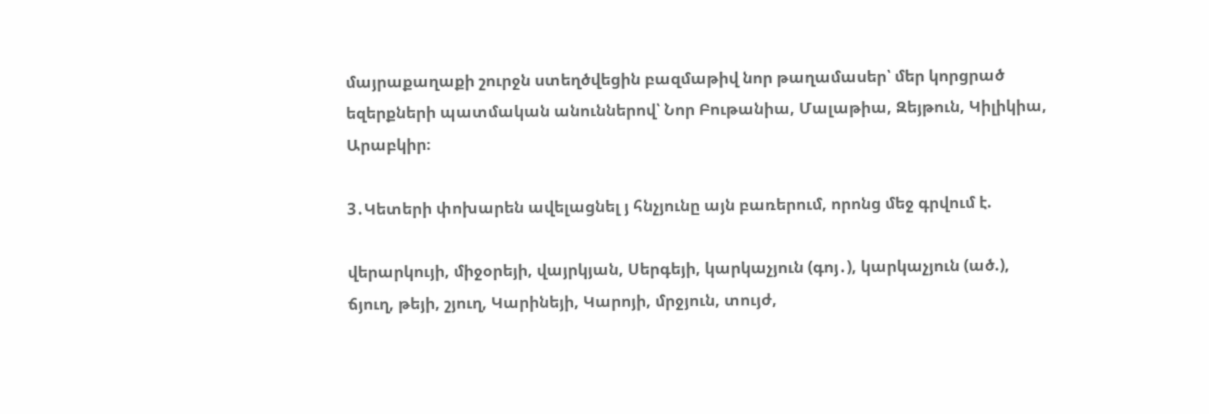մայրաքաղաքի շուրջն ստեղծվեցին բազմաթիվ նոր թաղամասեր՝ մեր կորցրած եզերքների պատմական անուններով՝ Նոր Բութանիա, Մալաթիա, Զեյթուն, Կիլիկիա, Արաբկիր։

3․Կետերի փոխարեն ավելացնել յ հնչյունը այն բառերում, որոնց մեջ գրվում է.

վերարկույի, միջօրեյի, վայրկյան, Սերգեյի, կարկաչյուն (գոյ․), կարկաչյուն (ած.), ճյուղ, թեյի, շյուղ, Կարինեյի, Կարոյի, մրջյուն, տույժ,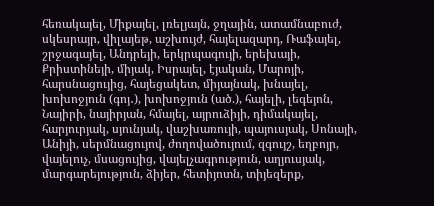հեռակայել, Միքայել, լռելյայն, ջղային, ատամնաբուժ, սկեսրայր, վիլայեթ, աշխույժ, հայելազարդ, Ռաֆայել, շրջագայել, Անդրեյի, երկրպագույի, երեխայի, Քրիստինեյի, միյակ, Իսրայել, էյական, Մարոյի, հարսնացույից, հայեցակետ, միյայնակ, խնայել, խոխոջյուն (գոյ․), խոխոջյուն (ած.), հայելի, լեգեյոն, Նայիրի, նայիրյան, հմայել, այրուձիյի, դիմակայել, հարյուրյակ, սյունյակ, վաշխառույի, պայուսյակ, Սոնայի, Անիյի, սերմնացույով, ժողովածույում, զգույշ, եղբոյր, վայելուչ, մսացույից, վայելչագրություն, աղյուսյակ, մարգարեյություն, ձիյեր, հետիյոտն, տիյեզերք,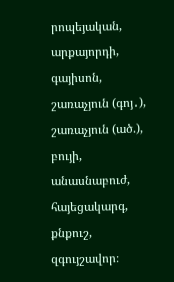րոպեյական, արքայորդի, գայիսոն, շառաչյուն (գոյ․), շառաչյուն (ած.), բույի, անասնաբուժ, հայեցակարգ, քնքուշ, զգույշավոր։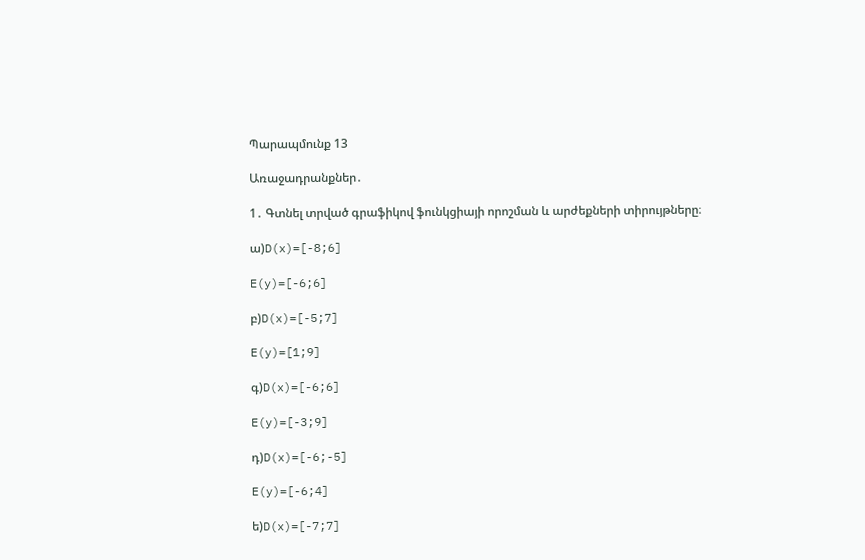Պարապմունք 13

Առաջադրանքներ․

1․ Գտնել տրված գրաֆիկով ֆունկցիայի որոշման և արժեքների տիրույթները։

ա)D(x)=[-8;6]

E(y)=[-6;6]

բ)D(x)=[-5;7]

E(y)=[1;9]

գ)D(x)=[-6;6]

E(y)=[-3;9]

դ)D(x)=[-6;-5]

E(y)=[-6;4]

ե)D(x)=[-7;7]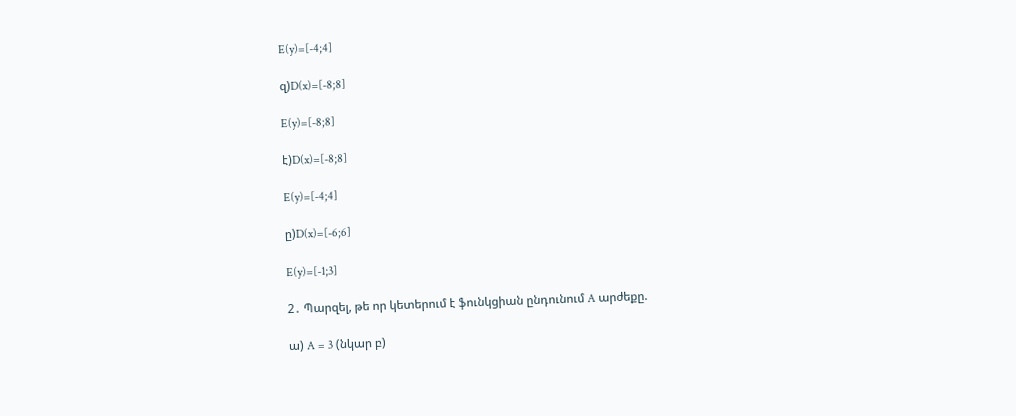E(y)=[-4;4]

զ)D(x)=[-8;8]

E(y)=[-8;8]

է)D(x)=[-8;8]

E(y)=[-4;4]

ը)D(x)=[-6;6]

E(y)=[-1;3]

2․ Պարզել, թե որ կետերում է ֆունկցիան ընդունում A արժեքը.

ա) A = 3 (նկար բ)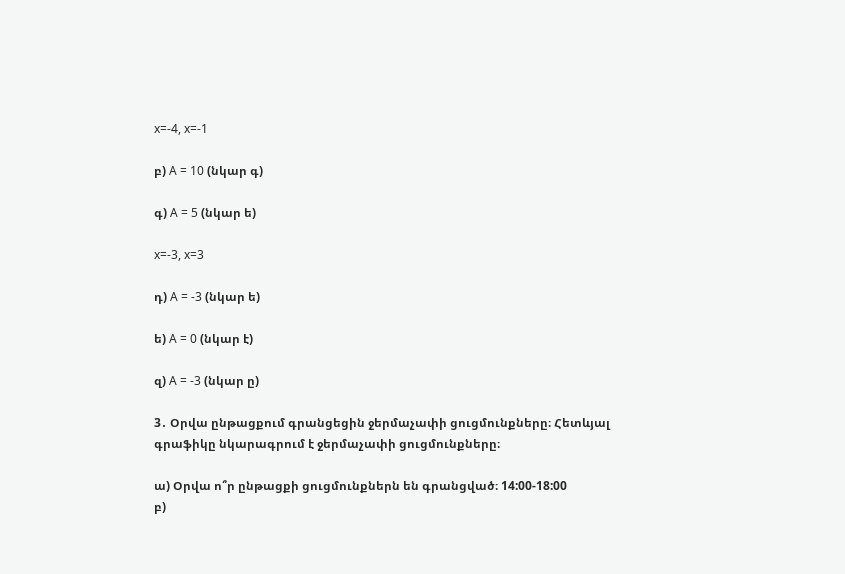x=-4, x=-1

բ) A = 10 (նկար գ)

գ) A = 5 (նկար ե)

x=-3, x=3

դ) A = -3 (նկար ե)

ե) A = 0 (նկար է)

զ) A = -3 (նկար ը)

3․ Օրվա ընթացքում գրանցեցին ջերմաչափի ցուցմունքները։ Հետևյալ գրաֆիկը նկարագրում է ջերմաչափի ցուցմունքները։

ա) Օրվա ո՞ր ընթացքի ցուցմունքներն են գրանցված։ 14:00-18:00
բ)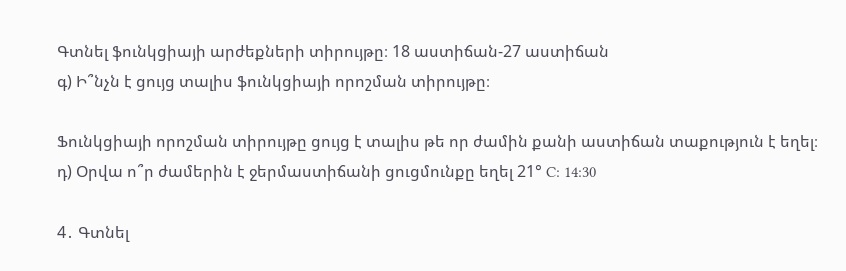Գտնել ֆունկցիայի արժեքների տիրույթը։ 18 աստիճան-27 աստիճան
գ) Ի՞նչն է ցույց տալիս ֆունկցիայի որոշման տիրույթը։

Ֆունկցիայի որոշման տիրույթը ցույց է տալիս թե որ ժամին քանի աստիճան տաքություն է եղել։
դ) Օրվա ո՞ր ժամերին է ջերմաստիճանի ցուցմունքը եղել 21° C: 14:30

4․ Գտնել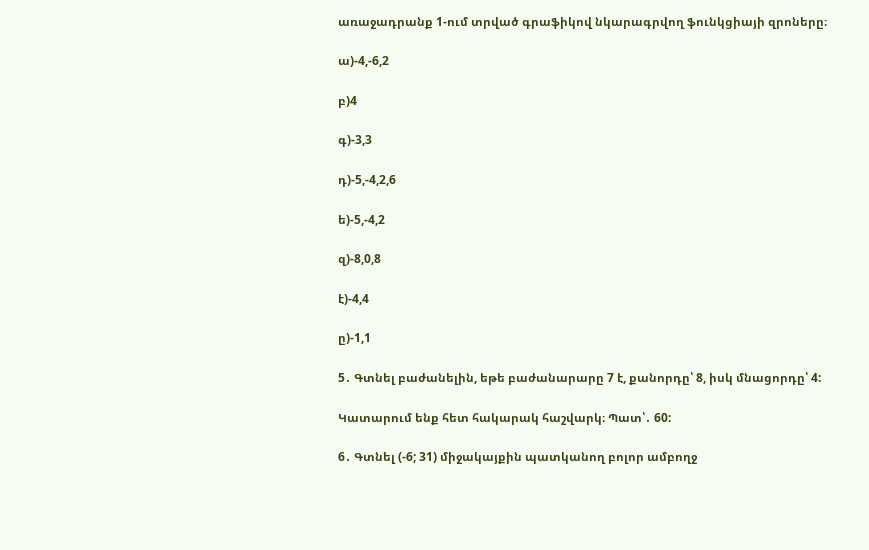առաջադրանք 1-ում տրված գրաֆիկով նկարագրվող ֆունկցիայի զրոները։

ա)-4,-6,2

բ)4

գ)-3,3

դ)-5,-4,2,6

ե)-5,-4,2

զ)-8,0,8

է)-4,4

ը)-1,1

5․ Գտնել բաժանելին, եթե բաժանարարը 7 է, քանորդը՝ 8, իսկ մնացորդը՝ 4:

Կատարում ենք հետ հակարակ հաշվարկ։ Պատ՝․ 60:

6․ Գտնել (-6; 31) միջակայքին պատկանող բոլոր ամբողջ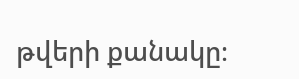թվերի քանակը։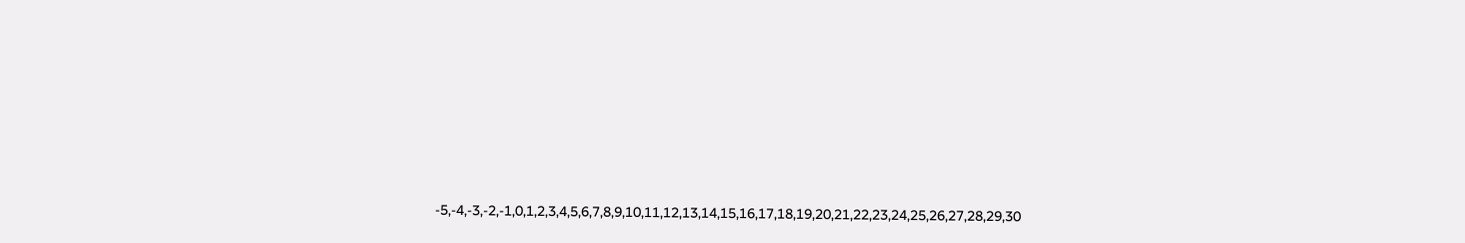-5,-4,-3,-2,-1,0,1,2,3,4,5,6,7,8,9,10,11,12,13,14,15,16,17,18,19,20,21,22,23,24,25,26,27,28,29,30